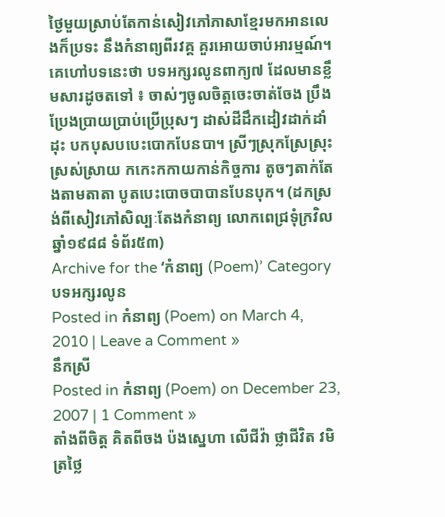ថ្ងៃមួយស្រាប់តែកាន់សៀវភៅភាសាខ្មែរមកអានលេងក៏ប្រទះ នឹងកំនាព្យពីរវគ្គ គួរអោយចាប់អារម្មណ៍។ គេហៅបទនេះថា បទអក្សរលូនពាក្យ៧ ដែលមានខ្លឹមសារដូចតទៅ ៖ ចាស់ៗចូលចិត្តចេះចាត់ចែង ប្រឹងប្រែងប្រាយប្រាប់ប្រើប្រុសៗ ដាស់ដីដឹកដៀវដាក់ដាំដុះ បកបុសបបេះបោកបែនបា។ ស្រីៗស្រុកស្រែស្រុះស្រស់ស្រាយ កកេះកកាយកាន់កិច្ចការ តូចៗតាក់តែងតាមតាតា បូតបេះបោចបាបានបែនបុក។ (ដកស្រង់ពីសៀវភៅសិល្បៈតែងកំនាព្យ លោកពេជ្រទុំក្រវិល ឆ្នាំ១៩៨៨ ទំព័រ៥៣)
Archive for the ‘កំនាព្យ (Poem)’ Category
បទអក្សរលូន
Posted in កំនាព្យ (Poem) on March 4, 2010 | Leave a Comment »
នឹកស្រី
Posted in កំនាព្យ (Poem) on December 23, 2007 | 1 Comment »
តាំងពីចិត្ត គិតពីចង ប៉ងសេ្នហា លើជីវ៉ា ថ្លាជីវិត វមិត្រថ្លៃ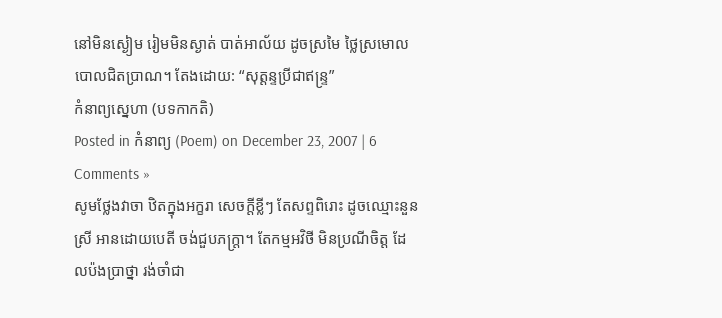នៅមិនស្ងៀម រៀមមិនស្ងាត់ បាត់អាល័យ ដូចស្រមៃ ថៃ្លស្រមោល បោលជិតប្រាណ។ តែងដោយ: “សុត្តន្ទប្រីជាឥន្រ្ទ”
កំនាព្យស្នេហា (បទកាកតិ)
Posted in កំនាព្យ (Poem) on December 23, 2007 | 6 Comments »
សូមថែ្លងវាចា ឋិតក្នុងអក្ខរា សេចក្តីខ្លីៗ តែសព្ទពិរោះ ដូចឈ្មោះនួនស្រី អានដោយបេតី ចង់ជួបភក្ត្រា។ តែកម្មអវិថី មិនប្រណីចិត្ត ដែលប៉ងប្រាថ្នា រង់ចាំជា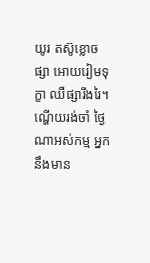យូរ តស៊ូខ្លោចផ្សា អោយរៀមទុក្ខា ឈឺផ្សារីងរៃ។ ណ្ហើយរង់ចាំ ថ្ងៃណាអស់កម្ម អ្នកនឹងមាន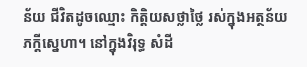ន័យ ជីវិតដូចឈ្មោះ កិត្តិយសថ្លាថ្លៃ រស់ក្នុងអត្ថន័យ ភក្តីសេ្នហា។ នៅក្នុងវិរុទ្ធ សំដី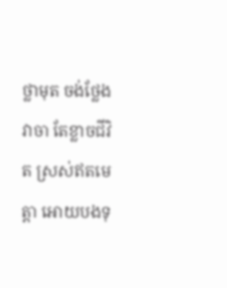ថ្លាមុត ចង់ថ្លែងវាចា តែខ្លាចជីវិត ស្រស់ឥតមេត្តា អោយបងទុ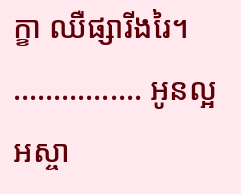ក្ខា ឈឺផ្សារីងរៃ។ ……………. អូនល្អអស្ចា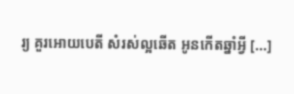រ្យ គួរអោយបេតី សំរស់ល្អឆើត អូនកើតឆ្នាំអ្វី [...]